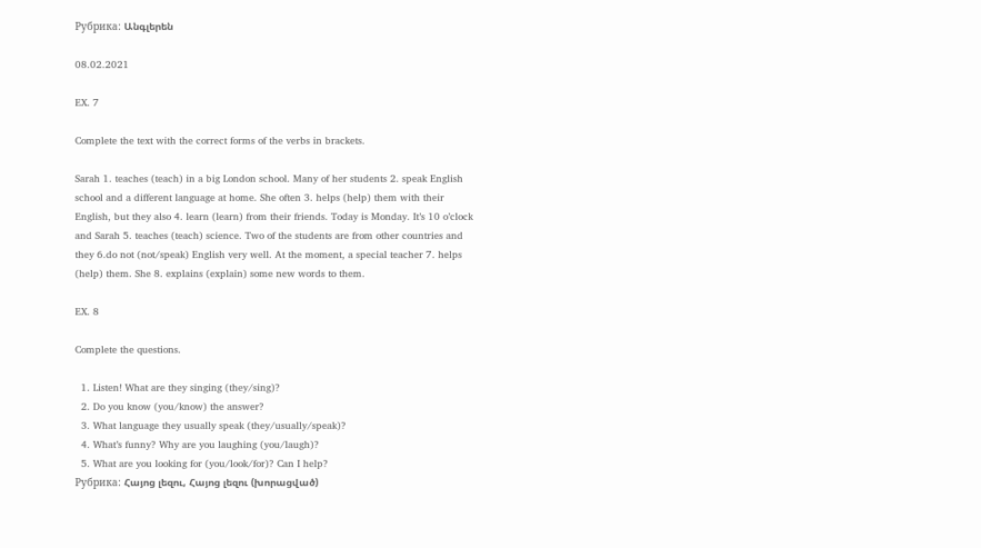Рубрика: Անգլերեն

08.02.2021

EX. 7

Complete the text with the correct forms of the verbs in brackets.

Sarah 1. teaches (teach) in a big London school. Many of her students 2. speak English school and a different language at home. She often 3. helps (help) them with their English, but they also 4. learn (learn) from their friends. Today is Monday. It’s 10 o’clock and Sarah 5. teaches (teach) science. Two of the students are from other countries and they 6.do not (not/speak) English very well. At the moment, a special teacher 7. helps (help) them. She 8. explains (explain) some new words to them.

EX. 8

Complete the questions.

  1. Listen! What are they singing (they/sing)?
  2. Do you know (you/know) the answer?
  3. What language they usually speak (they/usually/speak)?
  4. What’s funny? Why are you laughing (you/laugh)?
  5. What are you looking for (you/look/for)? Can I help?
Рубрика: Հայոց լեզու, Հայոց լեզու (խորացված)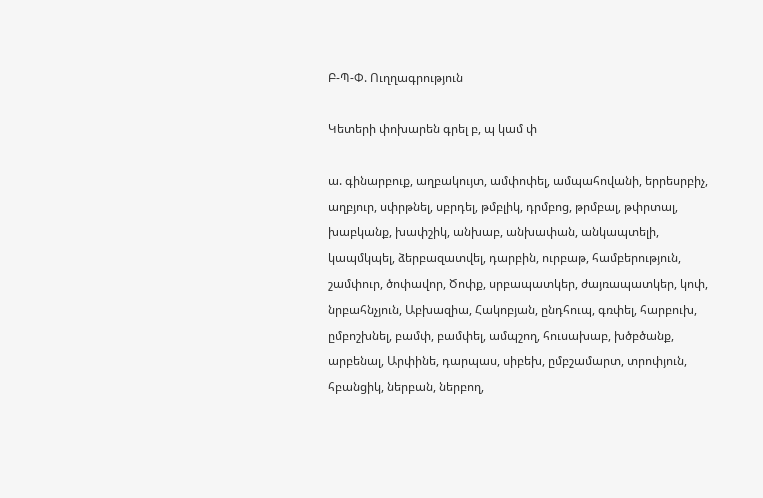Բ-Պ-Փ. Ուղղագրություն

Կետերի փոխարեն գրել բ, պ կամ փ

ա. գինարբուք, աղբակույտ, ամփոփել, ամպահովանի, երրեսրբիչ, աղբյուր, սփրթնել, սբրդել, թմբլիկ, դրմբոց, թրմբալ, թփրտալ, խաբկանք, խափշիկ, անխաբ, անխափան, անկապտելի, կապմկպել, ձերբազատվել, դարբին, ուրբաթ, համբերություն, շամփուր, ծոփավոր, Ծոփք, սրբապատկեր, ժայռապատկեր, կոփ, նրբահնչյուն, Աբխազիա, Հակոբյան, ընդհուպ, գռփել, հարբուխ, ըմբոշխնել, բամփ, բամփել, ամպշող, հուսախաբ, խծբծանք, արբենալ, Արփինե, դարպաս, սիբեխ, ըմբշամարտ, տրոփյուն, հբանցիկ, ներբան, ներբող,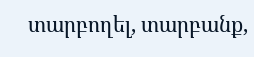տարբողել, տարբանք,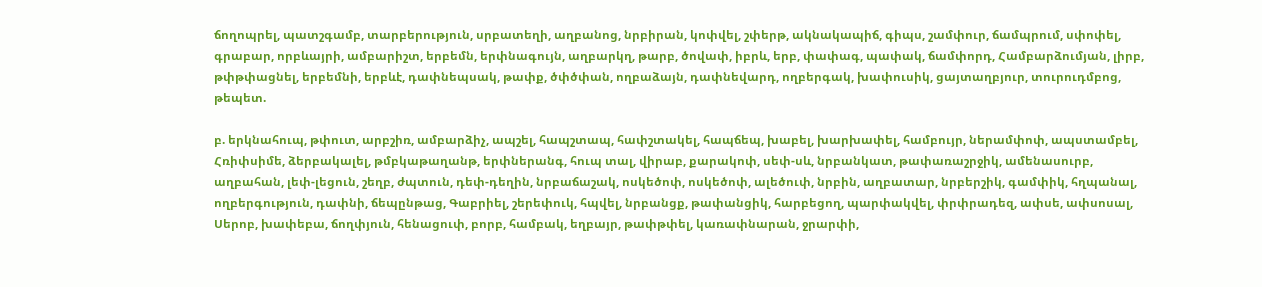ճողոպրել, պատշգամբ, տարբերություն, սրբատեղի, աղբանոց, նրբիրան, կոփվել, շփերթ, ակնակապիճ, գիպս, շամփուր, ճամպրում, սփոփել, գրաբար, որբևայրի, ամբարիշտ, երբեմն, երփնագույն, աղբարկղ, թարբ, ծովափ, իբրև, երբ, փափագ, պափակ, ճամփորդ, Համբարձումյան, լիրբ, թփթփացնել, երբեմնի, երբևէ, դափնեպսակ, թափք, ծփծփան, ողբաձայն, դափնեվարդ, ողբերգակ, խափուսիկ, ցայտաղբյուր, տուրուդմբոց, թեպետ.

բ. երկնահուպ, թփուտ, արբշիռ, ամբարձիչ, ապշել, հապշտապ, հափշտակել, հապճեպ, խաբել, խարխափել, համբույր, ներամփոփ, ապստամբել, Հռիփսիմե, ձերբակալել, թմբկաթաղանթ, երփներանգ, հուպ տալ, վիրաբ, քարակոփ, սեփ-սև, նրբանկատ, թափառաշրջիկ, ամենասուրբ, աղբահան, լեփ-լեցուն, շեղբ, ժպտուն, դեփ-դեղին, նրբաճաշակ, ոսկեծոփ, ոսկեծոփ, ալեծուփ, նրբին, աղբատար, նրբերշիկ, գամփիկ, հղպանալ, ողբերգություն, դափնի, ճեպընթաց, Գաբրիել, շերեփուկ, հպվել, նրբանցք, թափանցիկ, հարբեցող, պարփակվել, փրփրադեզ, ափսե, ափսոսալ, Սերոբ, խափեբա, ճողփյուն, հենացուփ, բորբ, համբակ, եղբայր, թափթփել, կառափնարան, ջրարփի,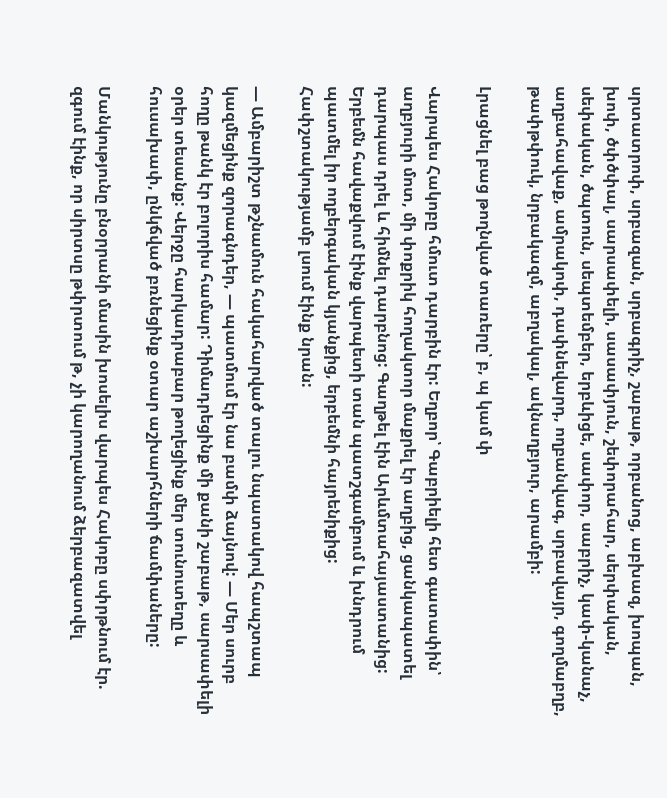սրտատրոփ, սրբազան, սրբագրիչ, շաբաթ, որբանոց, աբխազ, խոպան, խոփ, ծփծփալ, սարսափելի, սասափյուն, շեփորահար, սերփական, սեփական, ծպտուն, սեպտեմբեր, երբևիցե, սափոր, սաբրիչ, կափ-կանաչ, աղբահավաք, ամրակոփ, դափնեվարդ, ողբանվագ, սրբավայր, գողմաբղբ, թափթփուկ, նրբակազմ, աբղակալ, ակնաղբյուր, արամբի:

Լրացնել բաց թողնված տառերը՝ բ, պ կամ փ

Վարպես Հակոբը հմուտ դարբին էր: Եղբոր՝ Գաբրիելի հետ գատափին՝ աղբյուրի մոտ, մի փոքրիկ հողակտոր մաքրել էր աղբից, ցանկապատել դարպաս դրել և հիմնել դարբնոց: Գաղթել էին Արևմտահայաստանից: Երբեմն հավաքվում էինք վարպետի տան պատշգամբում և խնդրում պատմել իր ողբերգական կյանքից, երբեմնի հայրենիքից: Հափշտակությամբ լսում էինք նրան:

— Ամբարիշտ թշնամուն հակահարված տալու նպատակով հապշտապ կազմեցինք զորագնդեր, — պատմում էր նա բամփ ձայնով: — Մեր սուրբ հողը թանկ էր բոլորիս համար: Դիմադրեցինք մի քանի շաբաթ, սարսափելի օրեր տեսանք: Վերջը հարկադրաբար թողեցինք մեր տունուտեղը և հուսախափ, ընկճված բռնեցինք օտար աշխարհների ճամփաները:

Մանկությունը բնօրրանի մասին խոսելիս վարպես Հակոբը սփրթնում էր. զգում էինք, որ սիրտսը թփրտում թ, չի կարողանում ձերբազատվել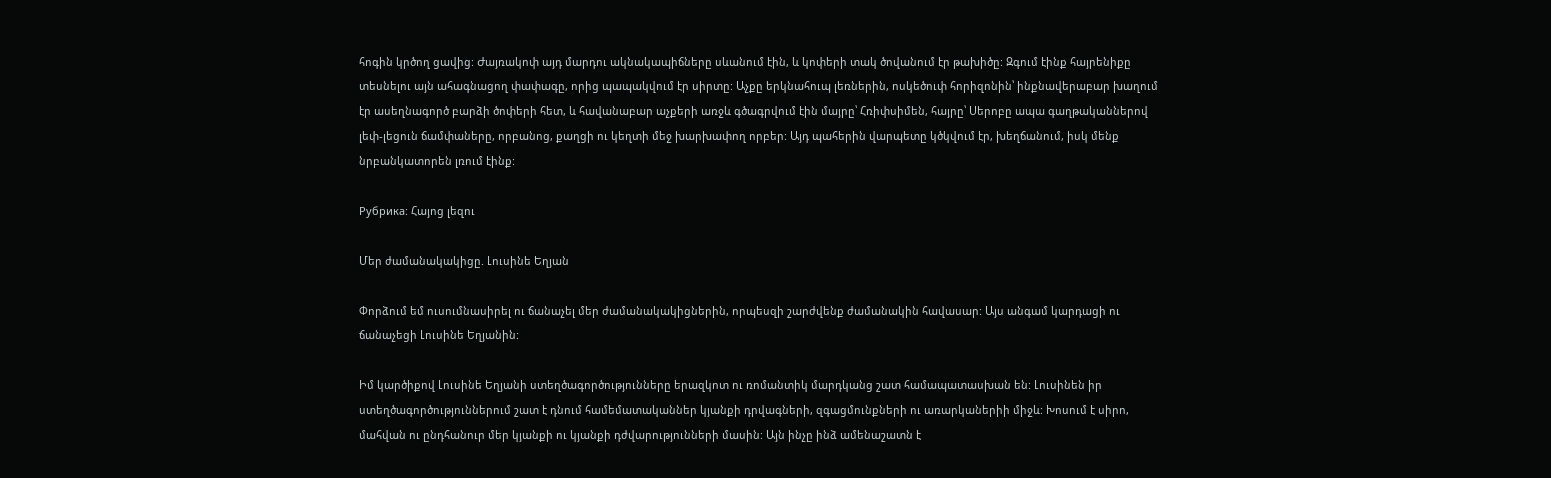հոգին կրծող ցավից: Ժայռակոփ այդ մարդու ակնակապիճները սևանում էին, և կոփերի տակ ծովանում էր թախիծը: Զգում էինք հայրենիքը տեսնելու այն ահագնացող փափագը, որից պապակվում էր սիրտը: Աչքը երկնահուպ լեռներին, ոսկեծուփ հորիզոնին՝ ինքնավերաբար խաղում էր ասեղնագործ բարձի ծոփերի հետ, և հավանաբար աչքերի առջև գծագրվում էին մայրը՝ Հռիփսիմեն, հայրը՝ Սերոբը ապա գաղթականներով լեփ-լեցուն ճամփաները, որբանոց, քաղցի ու կեղտի մեջ խարխափող որբեր: Այդ պահերին վարպետը կծկվում էր, խեղճանում, իսկ մենք նրբանկատորեն լռում էինք:

Рубрика: Հայոց լեզու

Մեր ժամանակակիցը. Լուսինե Եղյան

Փորձում եմ ուսումնասիրել ու ճանաչել մեր ժամանակակիցներին, որպեսզի շարժվենք ժամանակին հավասար: Այս անգամ կարդացի ու ճանաչեցի Լուսինե Եղյանին:

Իմ կարծիքով Լուսինե Եղյանի ստեղծագործությունները երազկոտ ու ռոմանտիկ մարդկանց շատ համապատասխան են: Լուսինեն իր ստեղծագործություններում շատ է դնում համեմատականներ կյանքի դրվագների, զգացմունքների ու առարկաներիի միջև: Խոսում է սիրո, մահվան ու ընդհանուր մեր կյանքի ու կյանքի դժվարությունների մասին: Այն ինչը ինձ ամենաշատն է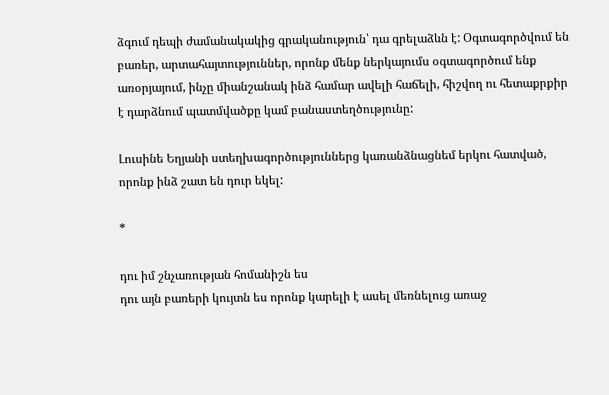ձգում դեպի ժամանակակից գրականություն՝ դա գրելաձևն է: Օգտագործվում են բառեր, արտահայտություններ, որոնք մենք ներկայումս օգտագործում ենք առօրյայում, ինչը միանշանակ ինձ համար ավելի հաճելի, հիշվող ու հետաքրքիր է դարձնում պատմվածքը կամ բանաստեղծությունը:

Լուսինե Եղյանի ստեղխագործություններց կառանձնացնեմ երկու հատված, որոնք ինձ շատ են դուր եկել:

*

դու իմ շնչառության հոմանիշն ես
դու այն բառերի կույտն ես որոնք կարելի է ասել մեռնելուց առաջ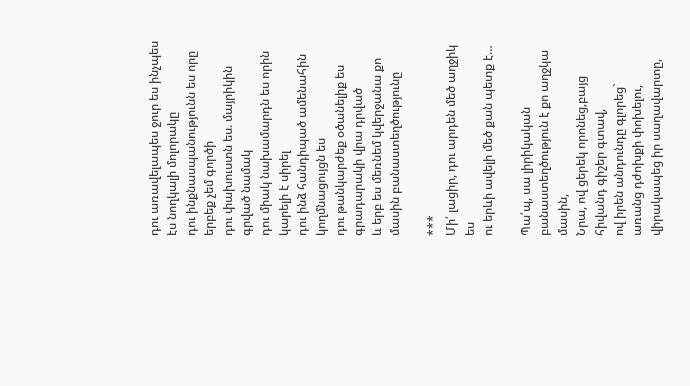դու առավելապես ջուր ես ինչպես էս նողկալի մոլորակը
դու ինքնասպանությունն ես որը երբեք չեմ գործի
դու փախուստն ես. մայրիկին գրված նամակ
դու միակ նախամարդն ես որին կարելի է սիրել
դու ինձ հանդիպած ամենահին կողմնացույցն ես
դու թանկարժեք օծանելիք ես գրադարակի վրա դրված
և երբ ես մեռնեմ կվերջանա քո մասին բանաստեղծությունը

***
Մի՛ լացիր, դու արդեն մեծ աղջիկ ես
ու երևի ավելի մեծ քան պետք է…

Պա՛պ, սա լիրիկական բանաստեղծություն է քո աղջկա մասին,
Նրա, ով ցերեկ որոնեց,բայց հիվանդ գիշեր գտավ,
ով իրեն անդունդը գլորեց` առանց դժոխքի փոխելու,
վիրակապեց իր սաղավարտը,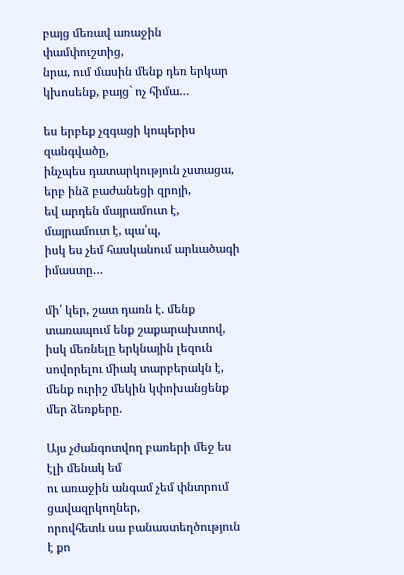բայց մեռավ առաջին փամփուշտից,
նրա, ում մասին մենք դեռ երկար կխոսենք, բայց` ոչ հիմա…

ես երբեք չզգացի կոպերիս զանգվածը,
ինչպես դատարկություն չստացա, երբ ինձ բաժանեցի զրոյի,
եվ արդեն մայրամուտ է, մայրամուտ է, պա՛պ,
իսկ ես չեմ հասկանում արևածագի իմաստը…

մի՛ կեր, շատ դառն է. մենք տառապում ենք շաքարախտով,
իսկ մեռնելը երկնային լեզուն սովորելու միակ տարբերակն է,
մենք ուրիշ մեկին կփոխանցենք մեր ձեռքերը.

Այս չժանգոտվող բառերի մեջ ես էլի մենակ եմ
ու առաջին անգամ չեմ փնտրում ցավազրկողներ,
որովհետև սա բանաստեղծություն է քո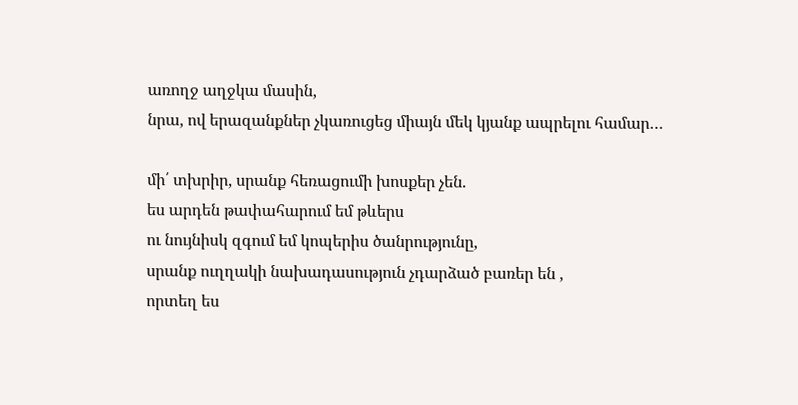առողջ աղջկա մասին,
նրա, ով երազանքներ չկառուցեց միայն մեկ կյանք ապրելու համար…

մի՛ տխրիր, սրանք հեռացումի խոսքեր չեն.
ես արդեն թափահարում եմ թևերս
ու նույնիսկ զգում եմ կոպերիս ծանրությունը,
սրանք ուղղակի նախադասություն չդարձած բառեր են ,
որտեղ ես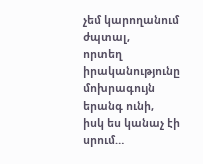չեմ կարողանում ժպտալ,
որտեղ իրականությունը մոխրագույն երանգ ունի,
իսկ ես կանաչ էի սրում…